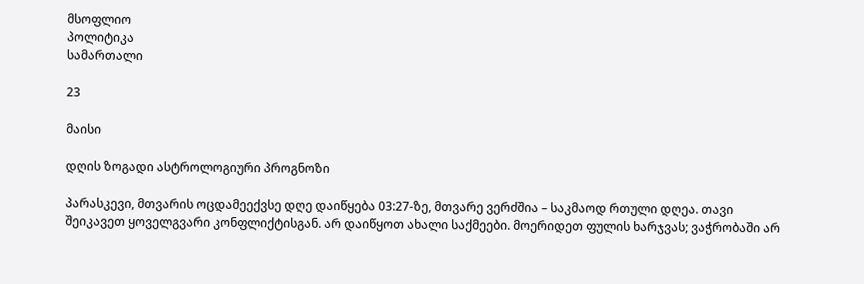მსოფლიო
პოლიტიკა
სამართალი

23

მაისი

დღის ზოგადი ასტროლოგიური პროგნოზი

პარასკევი, მთვარის ოცდამეექვსე დღე დაიწყება 03:27-ზე, მთვარე ვერძშია – საკმაოდ რთული დღეა. თავი შეიკავეთ ყოველგვარი კონფლიქტისგან. არ დაიწყოთ ახალი საქმეები. მოერიდეთ ფულის ხარჯვას; ვაჭრობაში არ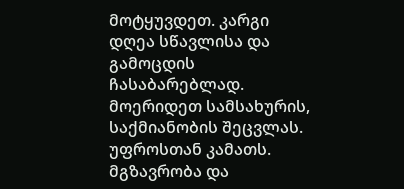მოტყუვდეთ. კარგი დღეა სწავლისა და გამოცდის ჩასაბარებლად. მოერიდეთ სამსახურის, საქმიანობის შეცვლას. უფროსთან კამათს. მგზავრობა და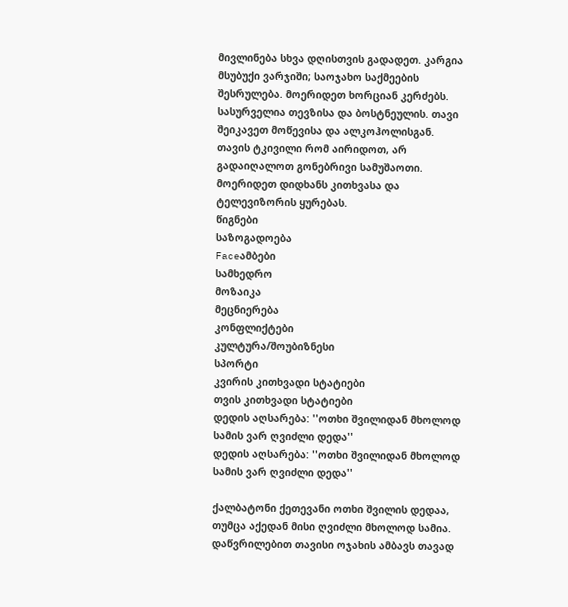მივლინება სხვა დღისთვის გადადეთ. კარგია მსუბუქი ვარჯიში; საოჯახო საქმეების შესრულება. მოერიდეთ ხორციან კერძებს. სასურველია თევზისა და ბოსტნეულის. თავი შეიკავეთ მოწევისა და ალკოჰოლისგან. თავის ტკივილი რომ აირიდოთ, არ გადაიღალოთ გონებრივი სამუშაოთი. მოერიდეთ დიდხანს კითხვასა და ტელევიზორის ყურებას.
წიგნები
საზოგადოება
Faceამბები
სამხედრო
მოზაიკა
მეცნიერება
კონფლიქტები
კულტურა/შოუბიზნესი
სპორტი
კვირის კითხვადი სტატიები
თვის კითხვადი სტატიები
დედის აღსარება: ''ოთხი შვილიდან მხოლოდ სამის ვარ ღვიძლი დედა''
დედის აღსარება: ''ოთხი შვილიდან მხოლოდ სამის ვარ ღვიძლი დედა''

ქალბატონი ქეთევანი ოთხი შვილის დედაა, თუმცა აქედან მისი ღვიძლი მხოლოდ სამია. დაწვრილებით თავისი ოჯახის ამბავს თავად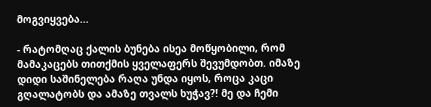მოგვიყვება...

- რატომღაც ქალის ბუნება ისეა მოწყობილი, რომ მამაკაცებს თითქმის ყველაფერს შევუმდობთ. იმაზე დიდი საშინელება რაღა უნდა იყოს, როცა კაცი გღალატობს და ამაზე თვალს ხუჭავ?! მე და ჩემი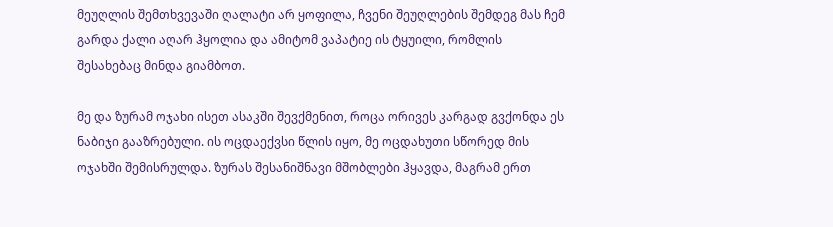მეუღლის შემთხვევაში ღალატი არ ყოფილა, ჩვენი შეუღლების შემდეგ მას ჩემ გარდა ქალი აღარ ჰყოლია და ამიტომ ვაპატიე ის ტყუილი, რომლის შესახებაც მინდა გიამბოთ.

მე და ზურამ ოჯახი ისეთ ასაკში შევქმენით, როცა ორივეს კარგად გვქონდა ეს ნაბიჯი გააზრებული. ის ოცდაექვსი წლის იყო, მე ოცდახუთი სწორედ მის ოჯახში შემისრულდა. ზურას შესანიშნავი მშობლები ჰყავდა, მაგრამ ერთ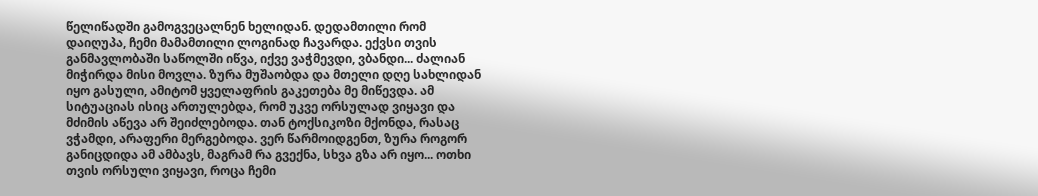წელიწადში გამოგვეცალნენ ხელიდან. დედამთილი რომ დაიღუპა, ჩემი მამამთილი ლოგინად ჩავარდა. ექვსი თვის განმავლობაში საწოლში იწვა, იქვე ვაჭმევდი, ვბანდი... ძალიან მიჭირდა მისი მოვლა. ზურა მუშაობდა და მთელი დღე სახლიდან იყო გასული, ამიტომ ყველაფრის გაკეთება მე მიწევდა. ამ სიტუაციას ისიც ართულებდა, რომ უკვე ორსულად ვიყავი და მძიმის აწევა არ შეიძლებოდა. თან ტოქსიკოზი მქონდა, რასაც ვჭამდი, არაფერი მერგებოდა. ვერ წარმოიდგენთ, ზურა როგორ განიცდიდა ამ ამბავს, მაგრამ რა გვექნა, სხვა გზა არ იყო... ოთხი თვის ორსული ვიყავი, როცა ჩემი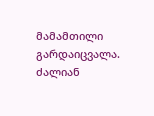მამამთილი გარდაიცვალა. ძალიან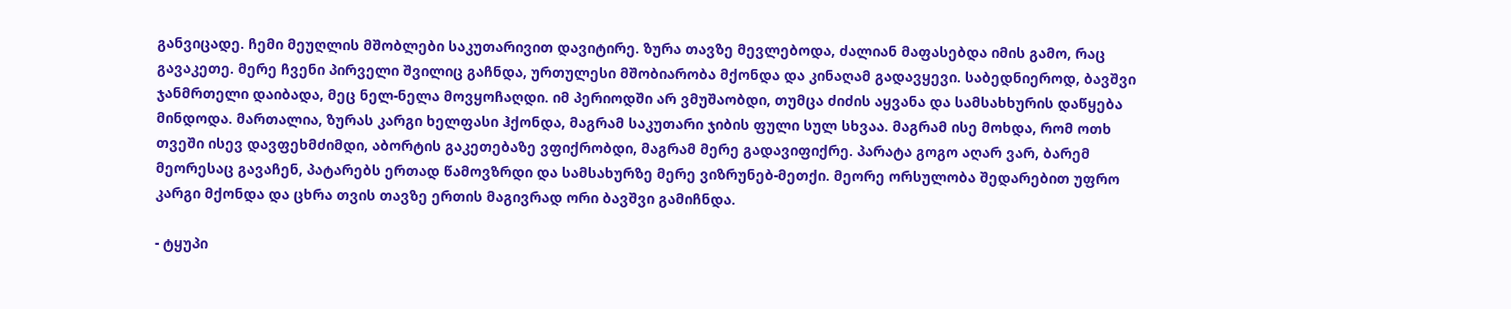განვიცადე. ჩემი მეუღლის მშობლები საკუთარივით დავიტირე. ზურა თავზე მევლებოდა, ძალიან მაფასებდა იმის გამო, რაც გავაკეთე. მერე ჩვენი პირველი შვილიც გაჩნდა, ურთულესი მშობიარობა მქონდა და კინაღამ გადავყევი. საბედნიეროდ, ბავშვი ჯანმრთელი დაიბადა, მეც ნელ-ნელა მოვყოჩაღდი. იმ პერიოდში არ ვმუშაობდი, თუმცა ძიძის აყვანა და სამსახხურის დაწყება მინდოდა. მართალია, ზურას კარგი ხელფასი ჰქონდა, მაგრამ საკუთარი ჯიბის ფული სულ სხვაა. მაგრამ ისე მოხდა, რომ ოთხ თვეში ისევ დავფეხმძიმდი, აბორტის გაკეთებაზე ვფიქრობდი, მაგრამ მერე გადავიფიქრე. პარატა გოგო აღარ ვარ, ბარემ მეორესაც გავაჩენ, პატარებს ერთად წამოვზრდი და სამსახურზე მერე ვიზრუნებ-მეთქი. მეორე ორსულობა შედარებით უფრო კარგი მქონდა და ცხრა თვის თავზე ერთის მაგივრად ორი ბავშვი გამიჩნდა.

- ტყუპი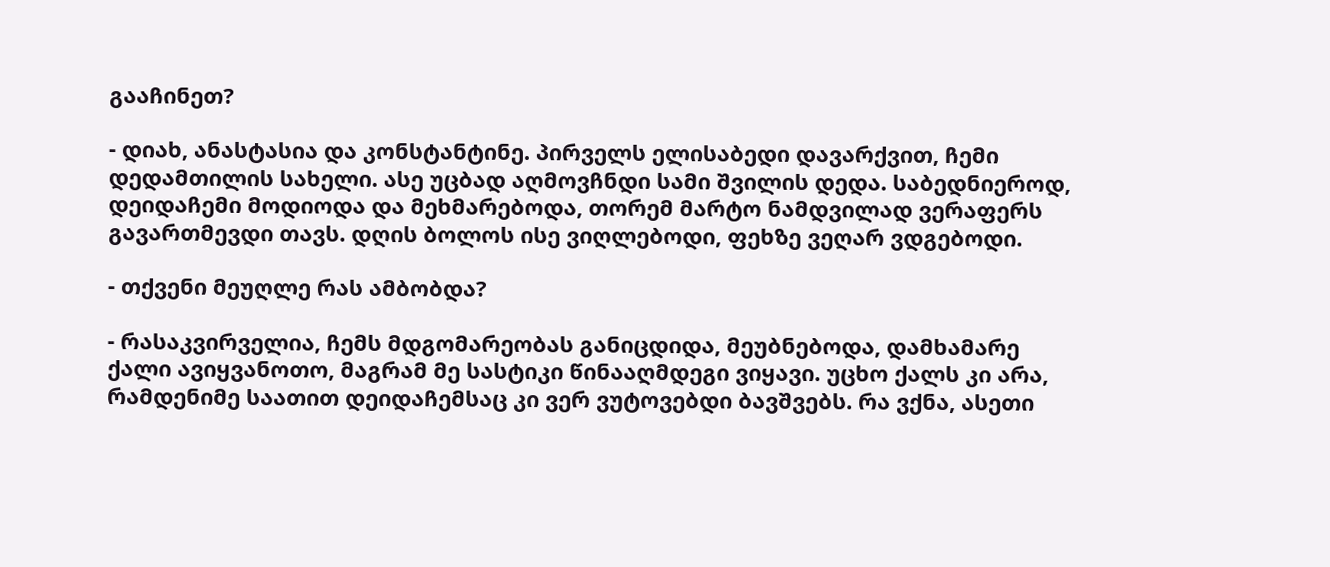გააჩინეთ?

- დიახ, ანასტასია და კონსტანტინე. პირველს ელისაბედი დავარქვით, ჩემი დედამთილის სახელი. ასე უცბად აღმოვჩნდი სამი შვილის დედა. საბედნიეროდ, დეიდაჩემი მოდიოდა და მეხმარებოდა, თორემ მარტო ნამდვილად ვერაფერს გავართმევდი თავს. დღის ბოლოს ისე ვიღლებოდი, ფეხზე ვეღარ ვდგებოდი.

- თქვენი მეუღლე რას ამბობდა?

- რასაკვირველია, ჩემს მდგომარეობას განიცდიდა, მეუბნებოდა, დამხამარე ქალი ავიყვანოთო, მაგრამ მე სასტიკი წინააღმდეგი ვიყავი. უცხო ქალს კი არა, რამდენიმე საათით დეიდაჩემსაც კი ვერ ვუტოვებდი ბავშვებს. რა ვქნა, ასეთი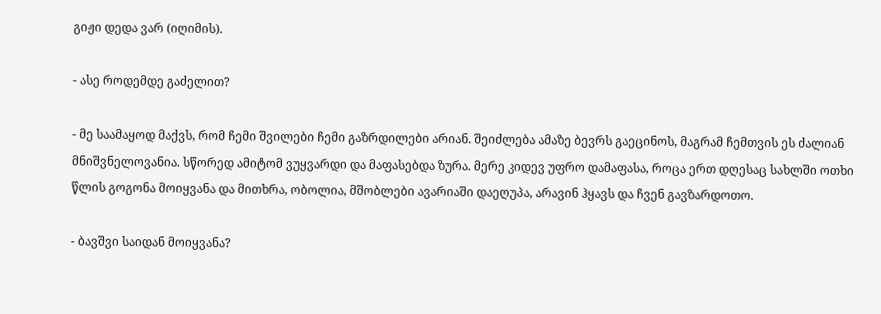გიჟი დედა ვარ (იღიმის).

- ასე როდემდე გაძელით?

- მე საამაყოდ მაქვს, რომ ჩემი შვილები ჩემი გაზრდილები არიან. შეიძლება ამაზე ბევრს გაეცინოს, მაგრამ ჩემთვის ეს ძალიან მნიშვნელოვანია. სწორედ ამიტომ ვუყვარდი და მაფასებდა ზურა. მერე კიდევ უფრო დამაფასა, როცა ერთ დღესაც სახლში ოთხი წლის გოგონა მოიყვანა და მითხრა, ობოლია, მშობლები ავარიაში დაეღუპა, არავინ ჰყავს და ჩვენ გავზარდოთო.

- ბავშვი საიდან მოიყვანა?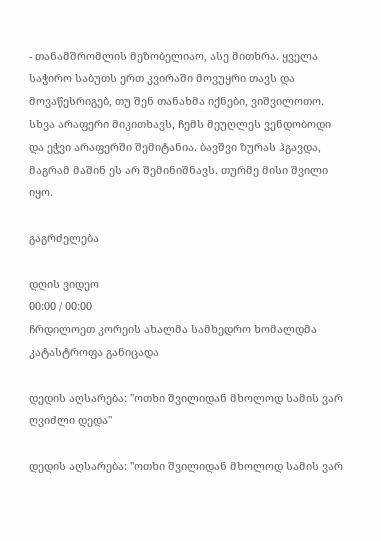- თანამშრომლის მეზობელიაო, ასე მითხრა. ყველა საჭირო საბუთს ერთ კვირაში მოვუყრი თავს და მოვაწესრიგებ, თუ შენ თანახმა იქნები, ვიშვილოთო. სხვა არაფერი მიკითხავს, ჩემს მეუღლეს ვენდობოდი და ეჭვი არაფერში შემიტანია. ბავშვი ზურას ჰგავდა, მაგრამ მაშინ ეს არ შემინიშნავს. თურმე მისი შვილი იყო.

გაგრძელება

დღის ვიდეო
00:00 / 00:00
ჩრდილოეთ კორეის ახალმა სამხედრო ხომალდმა კატასტროფა განიცადა

დედის აღსარება: ''ოთხი შვილიდან მხოლოდ სამის ვარ ღვიძლი დედა''

დედის აღსარება: ''ოთხი შვილიდან მხოლოდ სამის ვარ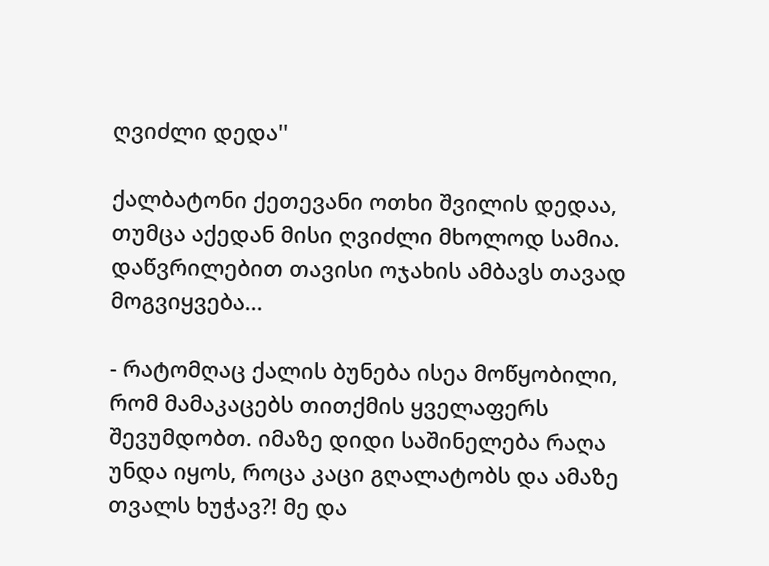ღვიძლი დედა''

ქალბატონი ქეთევანი ოთხი შვილის დედაა, თუმცა აქედან მისი ღვიძლი მხოლოდ სამია. დაწვრილებით თავისი ოჯახის ამბავს თავად მოგვიყვება...

- რატომღაც ქალის ბუნება ისეა მოწყობილი, რომ მამაკაცებს თითქმის ყველაფერს შევუმდობთ. იმაზე დიდი საშინელება რაღა უნდა იყოს, როცა კაცი გღალატობს და ამაზე თვალს ხუჭავ?! მე და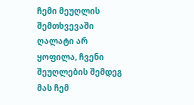ჩემი მეუღლის შემთხვევაში ღალატი არ ყოფილა, ჩვენი შეუღლების შემდეგ მას ჩემ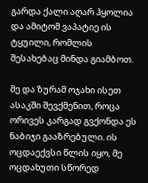გარდა ქალი აღარ ჰყოლია და ამიტომ ვაპატიე ის ტყუილი, რომლის შესახებაც მინდა გიამბოთ.

მე და ზურამ ოჯახი ისეთ ასაკში შევქმენით, როცა ორივეს კარგად გვქონდა ეს ნაბიჯი გააზრებული. ის ოცდაექვსი წლის იყო, მე ოცდახუთი სწორედ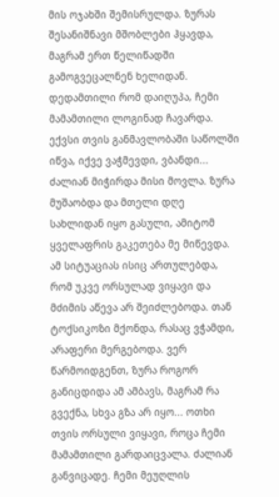მის ოჯახში შემისრულდა. ზურას შესანიშნავი მშობლები ჰყავდა, მაგრამ ერთ წელიწადში გამოგვეცალნენ ხელიდან. დედამთილი რომ დაიღუპა, ჩემი მამამთილი ლოგინად ჩავარდა. ექვსი თვის განმავლობაში საწოლში იწვა, იქვე ვაჭმევდი, ვბანდი... ძალიან მიჭირდა მისი მოვლა. ზურა მუშაობდა და მთელი დღე სახლიდან იყო გასული, ამიტომ ყველაფრის გაკეთება მე მიწევდა. ამ სიტუაციას ისიც ართულებდა, რომ უკვე ორსულად ვიყავი და მძიმის აწევა არ შეიძლებოდა. თან ტოქსიკოზი მქონდა, რასაც ვჭამდი, არაფერი მერგებოდა. ვერ წარმოიდგენთ, ზურა როგორ განიცდიდა ამ ამბავს, მაგრამ რა გვექნა, სხვა გზა არ იყო... ოთხი თვის ორსული ვიყავი, როცა ჩემი მამამთილი გარდაიცვალა. ძალიან განვიცადე. ჩემი მეუღლის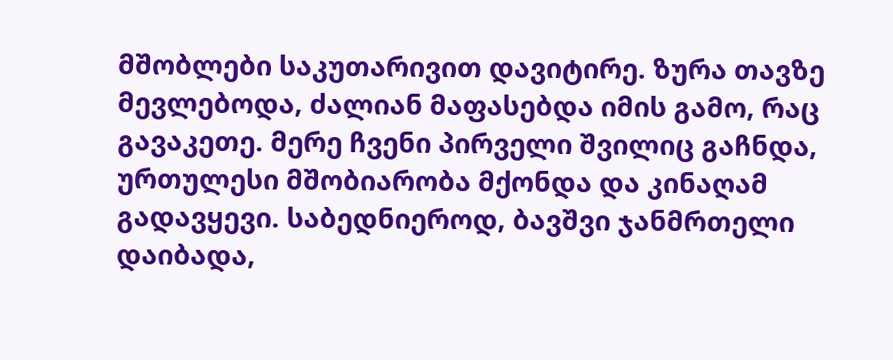მშობლები საკუთარივით დავიტირე. ზურა თავზე მევლებოდა, ძალიან მაფასებდა იმის გამო, რაც გავაკეთე. მერე ჩვენი პირველი შვილიც გაჩნდა, ურთულესი მშობიარობა მქონდა და კინაღამ გადავყევი. საბედნიეროდ, ბავშვი ჯანმრთელი დაიბადა,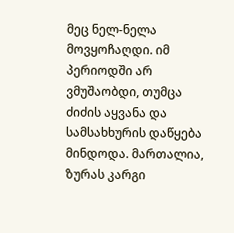მეც ნელ-ნელა მოვყოჩაღდი. იმ პერიოდში არ ვმუშაობდი, თუმცა ძიძის აყვანა და სამსახხურის დაწყება მინდოდა. მართალია, ზურას კარგი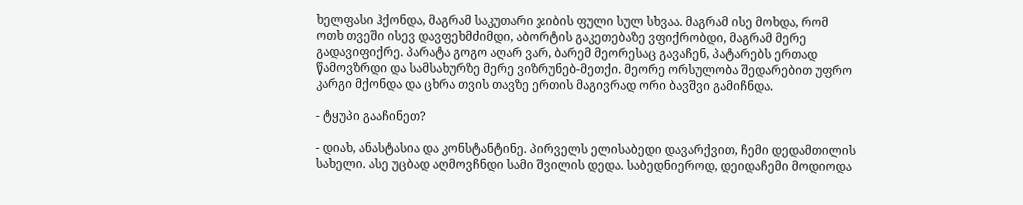ხელფასი ჰქონდა, მაგრამ საკუთარი ჯიბის ფული სულ სხვაა. მაგრამ ისე მოხდა, რომ ოთხ თვეში ისევ დავფეხმძიმდი, აბორტის გაკეთებაზე ვფიქრობდი, მაგრამ მერე გადავიფიქრე. პარატა გოგო აღარ ვარ, ბარემ მეორესაც გავაჩენ, პატარებს ერთად წამოვზრდი და სამსახურზე მერე ვიზრუნებ-მეთქი. მეორე ორსულობა შედარებით უფრო კარგი მქონდა და ცხრა თვის თავზე ერთის მაგივრად ორი ბავშვი გამიჩნდა.

- ტყუპი გააჩინეთ?

- დიახ, ანასტასია და კონსტანტინე. პირველს ელისაბედი დავარქვით, ჩემი დედამთილის სახელი. ასე უცბად აღმოვჩნდი სამი შვილის დედა. საბედნიეროდ, დეიდაჩემი მოდიოდა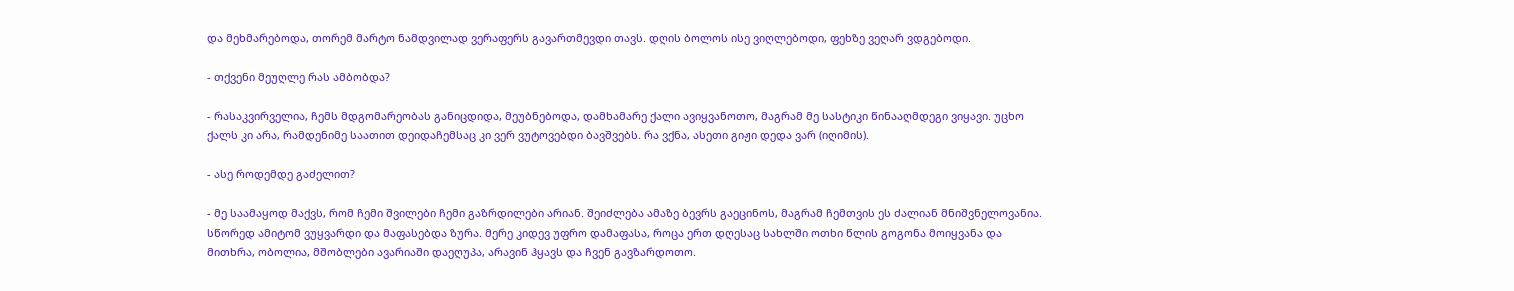და მეხმარებოდა, თორემ მარტო ნამდვილად ვერაფერს გავართმევდი თავს. დღის ბოლოს ისე ვიღლებოდი, ფეხზე ვეღარ ვდგებოდი.

- თქვენი მეუღლე რას ამბობდა?

- რასაკვირველია, ჩემს მდგომარეობას განიცდიდა, მეუბნებოდა, დამხამარე ქალი ავიყვანოთო, მაგრამ მე სასტიკი წინააღმდეგი ვიყავი. უცხო ქალს კი არა, რამდენიმე საათით დეიდაჩემსაც კი ვერ ვუტოვებდი ბავშვებს. რა ვქნა, ასეთი გიჟი დედა ვარ (იღიმის).

- ასე როდემდე გაძელით?

- მე საამაყოდ მაქვს, რომ ჩემი შვილები ჩემი გაზრდილები არიან. შეიძლება ამაზე ბევრს გაეცინოს, მაგრამ ჩემთვის ეს ძალიან მნიშვნელოვანია. სწორედ ამიტომ ვუყვარდი და მაფასებდა ზურა. მერე კიდევ უფრო დამაფასა, როცა ერთ დღესაც სახლში ოთხი წლის გოგონა მოიყვანა და მითხრა, ობოლია, მშობლები ავარიაში დაეღუპა, არავინ ჰყავს და ჩვენ გავზარდოთო.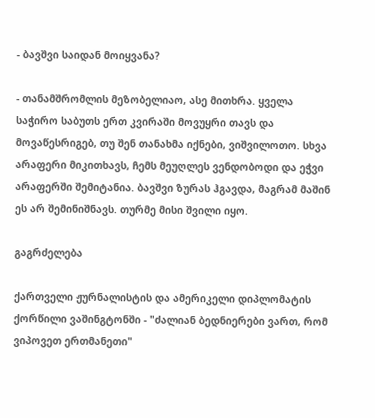- ბავშვი საიდან მოიყვანა?

- თანამშრომლის მეზობელიაო, ასე მითხრა. ყველა საჭირო საბუთს ერთ კვირაში მოვუყრი თავს და მოვაწესრიგებ, თუ შენ თანახმა იქნები, ვიშვილოთო. სხვა არაფერი მიკითხავს, ჩემს მეუღლეს ვენდობოდი და ეჭვი არაფერში შემიტანია. ბავშვი ზურას ჰგავდა, მაგრამ მაშინ ეს არ შემინიშნავს. თურმე მისი შვილი იყო.

გაგრძელება

ქართველი ჟურნალისტის და ამერიკელი დიპლომატის ქორწილი ვაშინგტონში - "ძალიან ბედნიერები ვართ, რომ ვიპოვეთ ერთმანეთი"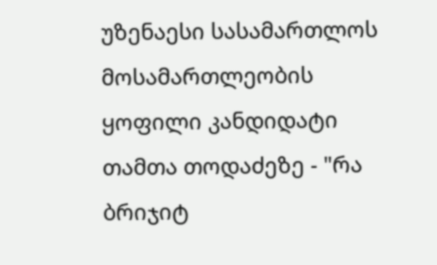უზენაესი სასამართლოს მოსამართლეობის ყოფილი კანდიდატი თამთა თოდაძეზე - "რა ბრიჯიტ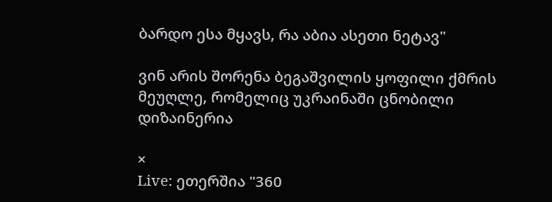ბარდო ესა მყავს, რა აბია ასეთი ნეტავ"

ვინ არის შორენა ბეგაშვილის ყოფილი ქმრის მეუღლე, რომელიც უკრაინაში ცნობილი დიზაინერია

×
Live: ეთერშია "360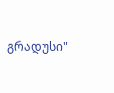გრადუსი"